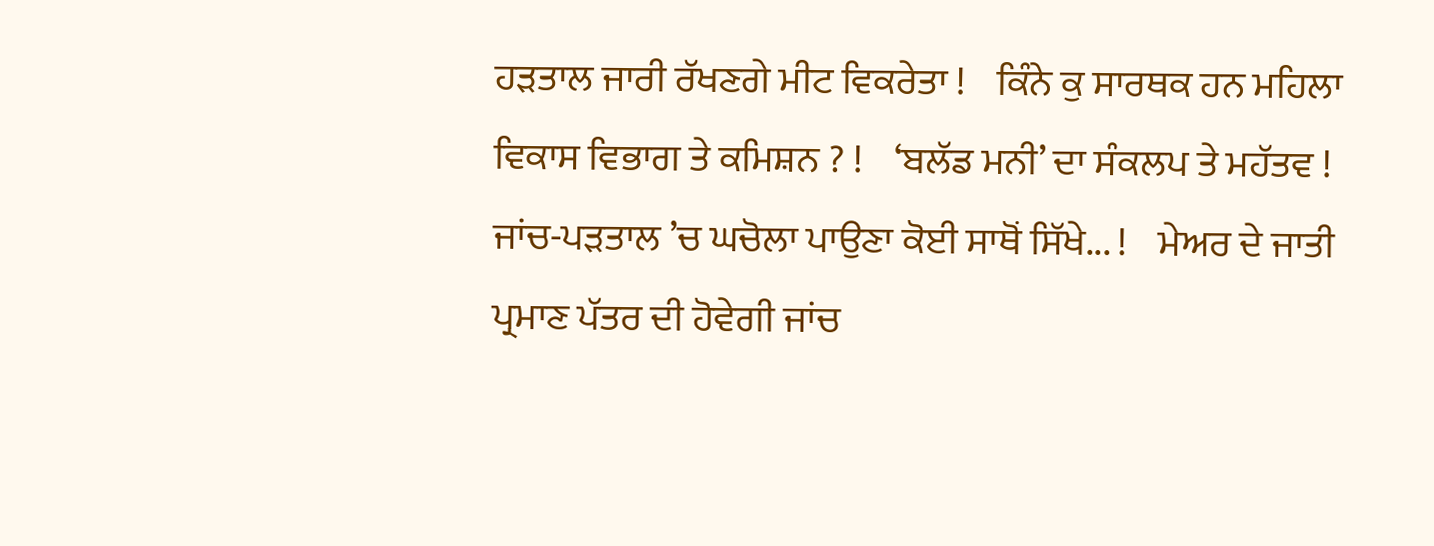ਹੜਤਾਲ ਜਾਰੀ ਰੱਖਣਗੇ ਮੀਟ ਵਿਕਰੇਤਾ !    ਕਿੰਨੇ ਕੁ ਸਾਰਥਕ ਹਨ ਮਹਿਲਾ ਵਿਕਾਸ ਵਿਭਾਗ ਤੇ ਕਮਿਸ਼ਨ ? !    ‘ਬਲੱਡ ਮਨੀ’ ਦਾ ਸੰਕਲਪ ਤੇ ਮਹੱਤਵ !    ਜਾਂਚ-ਪੜਤਾਲ ’ਚ ਘਚੋਲਾ ਪਾਉਣਾ ਕੋਈ ਸਾਥੋਂ ਸਿੱਖੇ... !    ਮੇਅਰ ਦੇ ਜਾਤੀ ਪ੍ਰਮਾਣ ਪੱਤਰ ਦੀ ਹੋਵੇਗੀ ਜਾਂਚ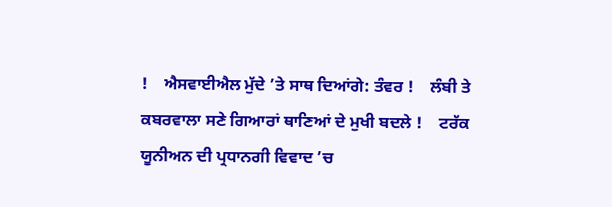!    ਐਸਵਾਈਐਲ ਮੁੱਦੇ ’ਤੇ ਸਾਥ ਦਿਆਂਗੇ: ਤੰਵਰ !    ਲੰਬੀ ਤੇ ਕਬਰਵਾਲਾ ਸਣੇ ਗਿਆਰਾਂ ਥਾਣਿਆਂ ਦੇ ਮੁਖੀ ਬਦਲੇ !    ਟਰੱਕ ਯੂਨੀਅਨ ਦੀ ਪ੍ਰਧਾਨਗੀ ਵਿਵਾਦ ’ਚ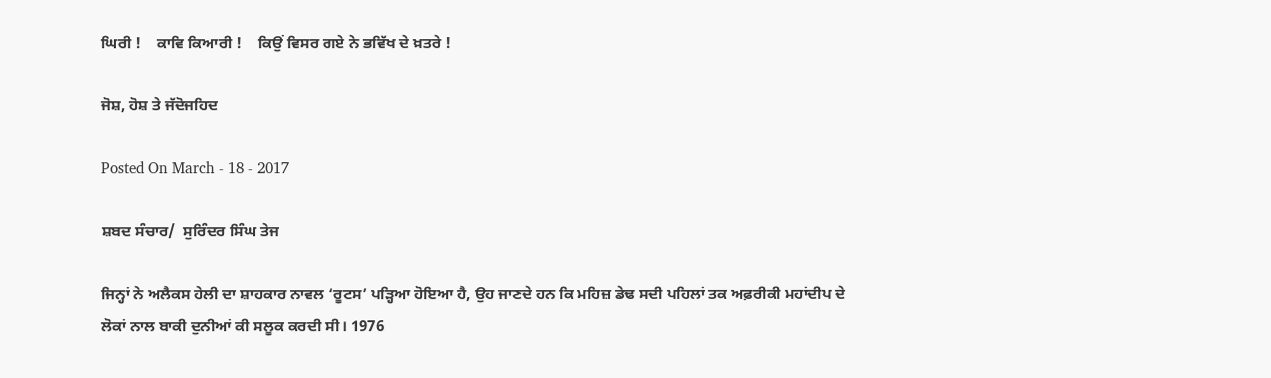ਘਿਰੀ !    ਕਾਵਿ ਕਿਆਰੀ !    ਕਿਉਂ ਵਿਸਰ ਗਏ ਨੇ ਭਵਿੱਖ ਦੇ ਖ਼ਤਰੇ !

ਜੋਸ਼, ਹੋਸ਼ ਤੇ ਜੱਦੋਜਹਿਦ

Posted On March - 18 - 2017

ਸ਼ਬਦ ਸੰਚਾਰ/  ਸੁਰਿੰਦਰ ਸਿੰਘ ਤੇਜ

ਜਿਨ੍ਹਾਂ ਨੇ ਅਲੈਕਸ ਹੇਲੀ ਦਾ ਸ਼ਾਹਕਾਰ ਨਾਵਲ ‘ਰੂਟਸ’ ਪੜ੍ਹਿਆ ਹੋਇਆ ਹੈ, ਉਹ ਜਾਣਦੇ ਹਨ ਕਿ ਮਹਿਜ਼ ਡੇਢ ਸਦੀ ਪਹਿਲਾਂ ਤਕ ਅਫ਼ਰੀਕੀ ਮਹਾਂਦੀਪ ਦੇ ਲੋਕਾਂ ਨਾਲ ਬਾਕੀ ਦੁਨੀਆਂ ਕੀ ਸਲੂਕ ਕਰਦੀ ਸੀ। 1976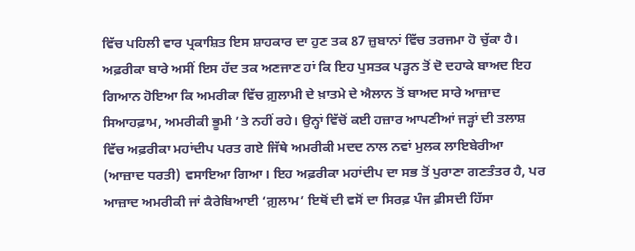ਵਿੱਚ ਪਹਿਲੀ ਵਾਰ ਪ੍ਰਕਾਸ਼ਿਤ ਇਸ ਸ਼ਾਹਕਾਰ ਦਾ ਹੁਣ ਤਕ 87 ਜ਼ੁਬਾਨਾਂ ਵਿੱਚ ਤਰਜਮਾ ਹੋ ਚੁੱਕਾ ਹੈ। ਅਫ਼ਰੀਕਾ ਬਾਰੇ ਅਸੀਂ ਇਸ ਹੱਦ ਤਕ ਅਣਜਾਣ ਹਾਂ ਕਿ ਇਹ ਪੁਸਤਕ ਪੜ੍ਹਨ ਤੋਂ ਦੋ ਦਹਾਕੇ ਬਾਅਦ ਇਹ ਗਿਆਨ ਹੋਇਆ ਕਿ ਅਮਰੀਕਾ ਵਿੱਚ ਗ਼ੁਲਾਮੀ ਦੇ ਖ਼ਾਤਮੇ ਦੇ ਐਲਾਨ ਤੋਂ ਬਾਅਦ ਸਾਰੇ ਆਜ਼ਾਦ ਸਿਆਹਫ਼ਾਮ, ਅਮਰੀਕੀ ਭੂਮੀ ’ਤੇ ਨਹੀਂ ਰਹੇ। ਉਨ੍ਹਾਂ ਵਿੱਚੋਂ ਕਈ ਹਜ਼ਾਰ ਆਪਣੀਆਂ ਜੜ੍ਹਾਂ ਦੀ ਤਲਾਸ਼ ਵਿੱਚ ਅਫ਼ਰੀਕਾ ਮਹਾਂਦੀਪ ਪਰਤ ਗਏ ਜਿੱਥੇ ਅਮਰੀਕੀ ਮਦਦ ਨਾਲ ਨਵਾਂ ਮੁਲਕ ਲਾਇਬੇਰੀਆ (ਆਜ਼ਾਦ ਧਰਤੀ) ਵਸਾਇਆ ਗਿਆ। ਇਹ ਅਫ਼ਰੀਕਾ ਮਹਾਂਦੀਪ ਦਾ ਸਭ ਤੋਂ ਪੁਰਾਣਾ ਗਣਤੰਤਰ ਹੈ, ਪਰ ਆਜ਼ਾਦ ਅਮਰੀਕੀ ਜਾਂ ਕੈਰੇਬਿਆਈ ‘ਗ਼ੁਲਾਮ’ ਇਥੋਂ ਦੀ ਵਸੋਂ ਦਾ ਸਿਰਫ਼ ਪੰਜ ਫ਼ੀਸਦੀ ਹਿੱਸਾ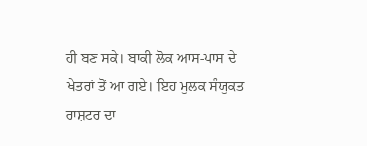ਹੀ ਬਣ ਸਕੇ। ਬਾਕੀ ਲੋਕ ਆਸ-ਪਾਸ ਦੇ ਖੇਤਰਾਂ ਤੋਂ ਆ ਗਏ। ਇਹ ਮੁਲਕ ਸੰਯੁਕਤ ਰਾਸ਼ਟਰ ਦਾ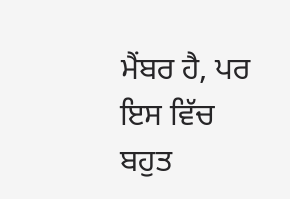ਮੈਂਬਰ ਹੈ, ਪਰ ਇਸ ਵਿੱਚ ਬਹੁਤ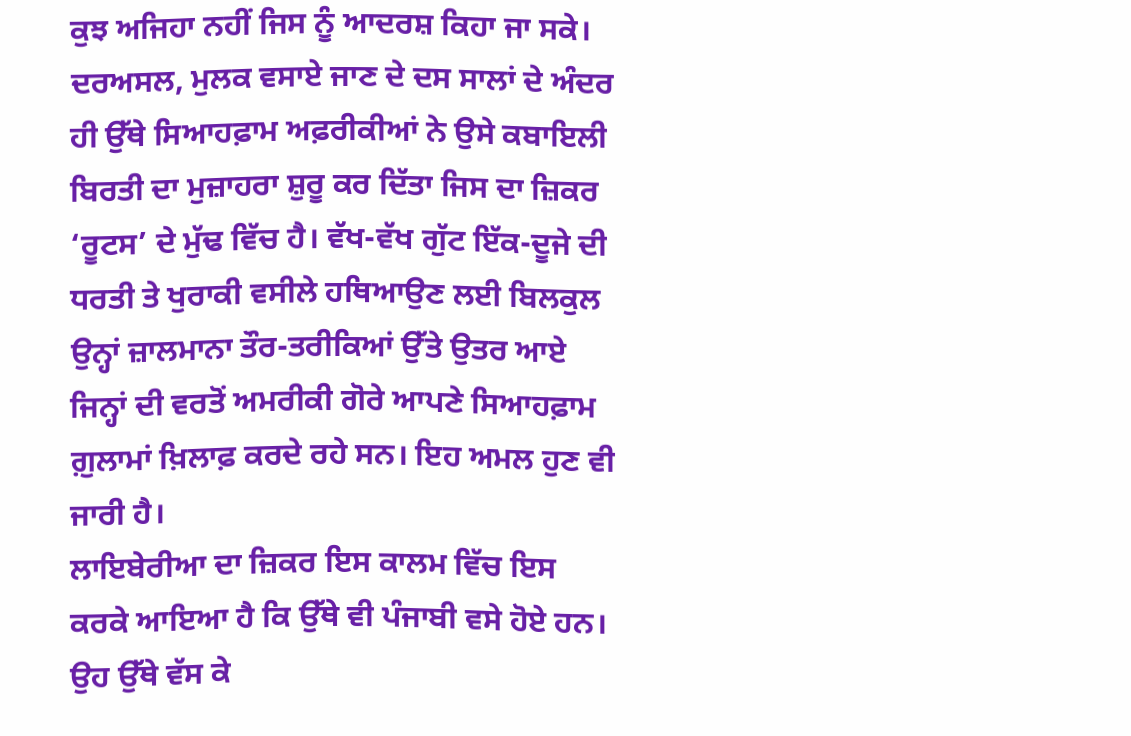ਕੁਝ ਅਜਿਹਾ ਨਹੀਂ ਜਿਸ ਨੂੰ ਆਦਰਸ਼ ਕਿਹਾ ਜਾ ਸਕੇ। ਦਰਅਸਲ, ਮੁਲਕ ਵਸਾਏ ਜਾਣ ਦੇ ਦਸ ਸਾਲਾਂ ਦੇ ਅੰਦਰ ਹੀ ਉੱਥੇ ਸਿਆਹਫ਼ਾਮ ਅਫ਼ਰੀਕੀਆਂ ਨੇ ਉਸੇ ਕਬਾਇਲੀ ਬਿਰਤੀ ਦਾ ਮੁਜ਼ਾਹਰਾ ਸ਼ੁਰੂ ਕਰ ਦਿੱਤਾ ਜਿਸ ਦਾ ਜ਼ਿਕਰ ‘ਰੂਟਸ’ ਦੇ ਮੁੱਢ ਵਿੱਚ ਹੈ। ਵੱਖ-ਵੱਖ ਗੁੱਟ ਇੱਕ-ਦੂਜੇ ਦੀ ਧਰਤੀ ਤੇ ਖੁਰਾਕੀ ਵਸੀਲੇ ਹਥਿਆਉਣ ਲਈ ਬਿਲਕੁਲ ਉਨ੍ਹਾਂ ਜ਼ਾਲਮਾਨਾ ਤੌਰ-ਤਰੀਕਿਆਂ ਉੱਤੇ ਉਤਰ ਆਏ ਜਿਨ੍ਹਾਂ ਦੀ ਵਰਤੋਂ ਅਮਰੀਕੀ ਗੋਰੇ ਆਪਣੇ ਸਿਆਹਫ਼ਾਮ ਗ਼ੁਲਾਮਾਂ ਖ਼ਿਲਾਫ਼ ਕਰਦੇ ਰਹੇ ਸਨ। ਇਹ ਅਮਲ ਹੁਣ ਵੀ ਜਾਰੀ ਹੈ।
ਲਾਇਬੇਰੀਆ ਦਾ ਜ਼ਿਕਰ ਇਸ ਕਾਲਮ ਵਿੱਚ ਇਸ ਕਰਕੇ ਆਇਆ ਹੈ ਕਿ ਉੱਥੇ ਵੀ ਪੰਜਾਬੀ ਵਸੇ ਹੋਏ ਹਨ। ਉਹ ਉੱਥੇ ਵੱਸ ਕੇ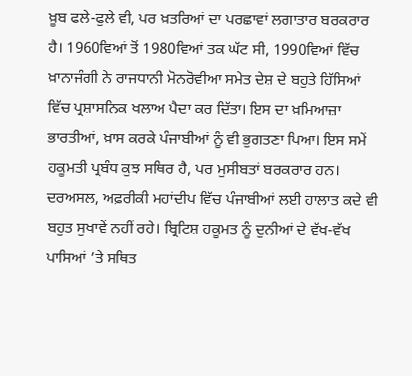ਖ਼ੂਬ ਫਲੇ-ਫੁਲੇ ਵੀ, ਪਰ ਖ਼ਤਰਿਆਂ ਦਾ ਪਰਛਾਵਾਂ ਲਗਾਤਾਰ ਬਰਕਰਾਰ ਹੈ। 1960ਵਿਆਂ ਤੋਂ 1980ਵਿਆਂ ਤਕ ਘੱਟ ਸੀ, 1990ਵਿਆਂ ਵਿੱਚ ਖ਼ਾਨਾਜੰਗੀ ਨੇ ਰਾਜਧਾਨੀ ਮੋਨਰੋਵੀਆ ਸਮੇਤ ਦੇਸ਼ ਦੇ ਬਹੁਤੇ ਹਿੱਸਿਆਂ ਵਿੱਚ ਪ੍ਰਸ਼ਾਸਨਿਕ ਖਲਾਅ ਪੈਦਾ ਕਰ ਦਿੱਤਾ। ਇਸ ਦਾ ਖ਼ਮਿਆਜ਼ਾ ਭਾਰਤੀਆਂ, ਖ਼ਾਸ ਕਰਕੇ ਪੰਜਾਬੀਆਂ ਨੂੰ ਵੀ ਭੁਗਤਣਾ ਪਿਆ। ਇਸ ਸਮੇਂ ਹਕੂਮਤੀ ਪ੍ਰਬੰਧ ਕੁਝ ਸਥਿਰ ਹੈ, ਪਰ ਮੁਸੀਬਤਾਂ ਬਰਕਰਾਰ ਹਨ। ਦਰਅਸਲ, ਅਫ਼ਰੀਕੀ ਮਹਾਂਦੀਪ ਵਿੱਚ ਪੰਜਾਬੀਆਂ ਲਈ ਹਾਲਾਤ ਕਦੇ ਵੀ ਬਹੁਤ ਸੁਖਾਵੇਂ ਨਹੀਂ ਰਹੇ। ਬ੍ਰਿਟਿਸ਼ ਹਕੂਮਤ ਨੂੰ ਦੁਨੀਆਂ ਦੇ ਵੱਖ-ਵੱਖ ਪਾਸਿਆਂ ’ਤੇ ਸਥਿਤ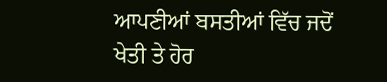ਆਪਣੀਆਂ ਬਸਤੀਆਂ ਵਿੱਚ ਜਦੋਂ ਖੇਤੀ ਤੇ ਹੋਰ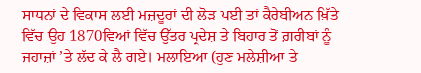ਸਾਧਨਾਂ ਦੇ ਵਿਕਾਸ ਲਈ ਮਜ਼ਦੂਰਾਂ ਦੀ ਲੋੜ ਪਈ ਤਾਂ ਕੈਰੇਬੀਅਨ ਖ਼ਿੱਤੇ ਵਿੱਚ ਉਹ 1870ਵਿਆਂ ਵਿੱਚ ਉੱਤਰ ਪ੍ਰਦੇਸ਼ ਤੇ ਬਿਹਾਰ ਤੋਂ ਗ਼ਰੀਬਾਂ ਨੂੰ ਜਹਾਜ਼ਾਂ ’ਤੇ ਲੱਦ ਕੇ ਲੈ ਗਏ। ਮਲਾਇਆ (ਹੁਣ ਮਲੇਸ਼ੀਆ ਤੇ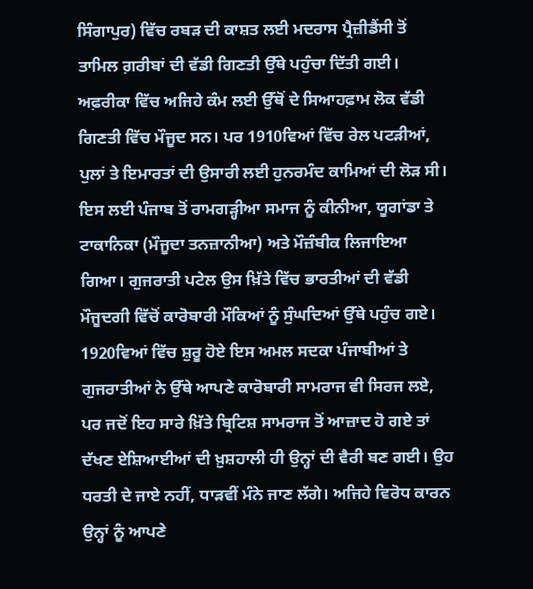ਸਿੰਗਾਪੁਰ) ਵਿੱਚ ਰਬੜ ਦੀ ਕਾਸ਼ਤ ਲਈ ਮਦਰਾਸ ਪ੍ਰੈਜ਼ੀਡੈਂਸੀ ਤੋਂ ਤਾਮਿਲ ਗ਼ਰੀਬਾਂ ਦੀ ਵੱਡੀ ਗਿਣਤੀ ਉੱਥੇ ਪਹੁੰਚਾ ਦਿੱਤੀ ਗਈ। ਅਫ਼ਰੀਕਾ ਵਿੱਚ ਅਜਿਹੇ ਕੰਮ ਲਈ ਉੱਥੋਂ ਦੇ ਸਿਆਹਫ਼ਾਮ ਲੋਕ ਵੱਡੀ ਗਿਣਤੀ ਵਿੱਚ ਮੌਜੂਦ ਸਨ। ਪਰ 1910ਵਿਆਂ ਵਿੱਚ ਰੇਲ ਪਟੜੀਆਂ, ਪੁਲਾਂ ਤੇ ਇਮਾਰਤਾਂ ਦੀ ਉਸਾਰੀ ਲਈ ਹੁਨਰਮੰਦ ਕਾਮਿਆਂ ਦੀ ਲੋੜ ਸੀ। ਇਸ ਲਈ ਪੰਜਾਬ ਤੋਂ ਰਾਮਗੜ੍ਹੀਆ ਸਮਾਜ ਨੂੰ ਕੀਨੀਆ, ਯੂਗਾਂਡਾ ਤੇ ਟਾਕਾਨਿਕਾ (ਮੌਜੂਦਾ ਤਨਜ਼ਾਨੀਆ) ਅਤੇ ਮੌਜ਼ੰਬੀਕ ਲਿਜਾਇਆ ਗਿਆ। ਗੁਜਰਾਤੀ ਪਟੇਲ ਉਸ ਖ਼ਿੱਤੇ ਵਿੱਚ ਭਾਰਤੀਆਂ ਦੀ ਵੱਡੀ ਮੌਜੂਦਗੀ ਵਿੱਚੋਂ ਕਾਰੋਬਾਰੀ ਮੌਕਿਆਂ ਨੂੰ ਸੁੰਘਦਿਆਂ ਉੱਥੇ ਪਹੁੰਚ ਗਏ। 1920ਵਿਆਂ ਵਿੱਚ ਸ਼ੁਰੂ ਹੋਏ ਇਸ ਅਮਲ ਸਦਕਾ ਪੰਜਾਬੀਆਂ ਤੇ ਗੁਜਰਾਤੀਆਂ ਨੇ ਉੱਥੇ ਆਪਣੇ ਕਾਰੋਬਾਰੀ ਸਾਮਰਾਜ ਵੀ ਸਿਰਜ ਲਏ, ਪਰ ਜਦੋਂ ਇਹ ਸਾਰੇ ਖ਼ਿੱਤੇ ਬ੍ਰਿਟਿਸ਼ ਸਾਮਰਾਜ ਤੋਂ ਆਜ਼ਾਦ ਹੋ ਗਏ ਤਾਂ ਦੱਖਣ ਏਸ਼ਿਆਈਆਂ ਦੀ ਖ਼ੁਸ਼ਹਾਲੀ ਹੀ ਉਨ੍ਹਾਂ ਦੀ ਵੈਰੀ ਬਣ ਗਈ। ਉਹ ਧਰਤੀ ਦੇ ਜਾਏ ਨਹੀਂ, ਧਾੜਵੀਂ ਮੰਨੇ ਜਾਣ ਲੱਗੇ। ਅਜਿਹੇ ਵਿਰੋਧ ਕਾਰਨ ਉਨ੍ਹਾਂ ਨੂੰ ਆਪਣੇ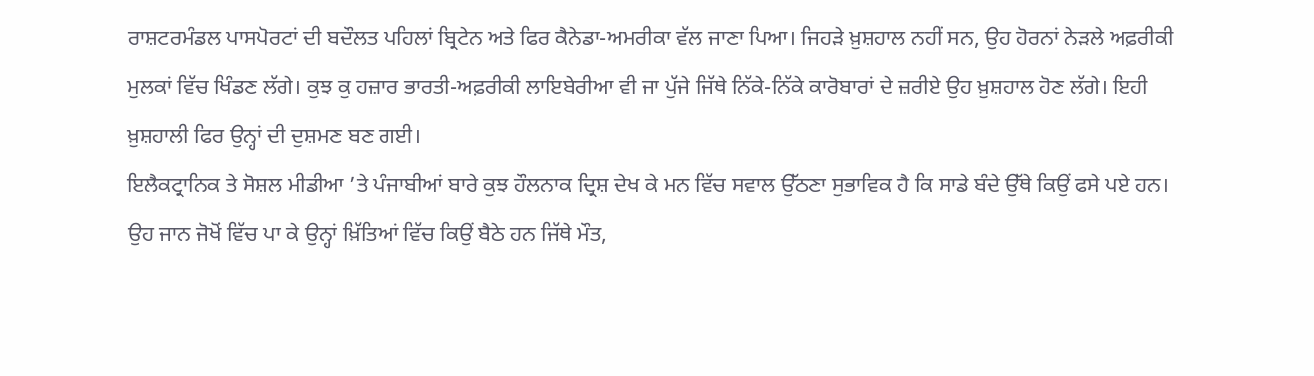ਰਾਸ਼ਟਰਮੰਡਲ ਪਾਸਪੋਰਟਾਂ ਦੀ ਬਦੌਲਤ ਪਹਿਲਾਂ ਬ੍ਰਿਟੇਨ ਅਤੇ ਫਿਰ ਕੈਨੇਡਾ-ਅਮਰੀਕਾ ਵੱਲ ਜਾਣਾ ਪਿਆ। ਜਿਹੜੇ ਖ਼ੁਸ਼ਹਾਲ ਨਹੀਂ ਸਨ, ਉਹ ਹੋਰਨਾਂ ਨੇੜਲੇ ਅਫ਼ਰੀਕੀ ਮੁਲਕਾਂ ਵਿੱਚ ਖਿੰਡਣ ਲੱਗੇ। ਕੁਝ ਕੁ ਹਜ਼ਾਰ ਭਾਰਤੀ-ਅਫ਼ਰੀਕੀ ਲਾਇਬੇਰੀਆ ਵੀ ਜਾ ਪੁੱਜੇ ਜਿੱਥੇ ਨਿੱਕੇ-ਨਿੱਕੇ ਕਾਰੋਬਾਰਾਂ ਦੇ ਜ਼ਰੀਏ ਉਹ ਖ਼ੁਸ਼ਹਾਲ ਹੋਣ ਲੱਗੇ। ਇਹੀ ਖ਼ੁਸ਼ਹਾਲੀ ਫਿਰ ਉਨ੍ਹਾਂ ਦੀ ਦੁਸ਼ਮਣ ਬਣ ਗਈ।
ਇਲੈਕਟ੍ਰਾਨਿਕ ਤੇ ਸੋਸ਼ਲ ਮੀਡੀਆ ’ਤੇ ਪੰਜਾਬੀਆਂ ਬਾਰੇ ਕੁਝ ਹੌਲਨਾਕ ਦ੍ਰਿਸ਼ ਦੇਖ ਕੇ ਮਨ ਵਿੱਚ ਸਵਾਲ ਉੱਠਣਾ ਸੁਭਾਵਿਕ ਹੈ ਕਿ ਸਾਡੇ ਬੰਦੇ ਉੱਥੇ ਕਿਉਂ ਫਸੇ ਪਏ ਹਨ। ਉਹ ਜਾਨ ਜੋਖੋਂ ਵਿੱਚ ਪਾ ਕੇ ਉਨ੍ਹਾਂ ਖ਼ਿੱਤਿਆਂ ਵਿੱਚ ਕਿਉਂ ਬੈਠੇ ਹਨ ਜਿੱਥੇ ਮੌਤ,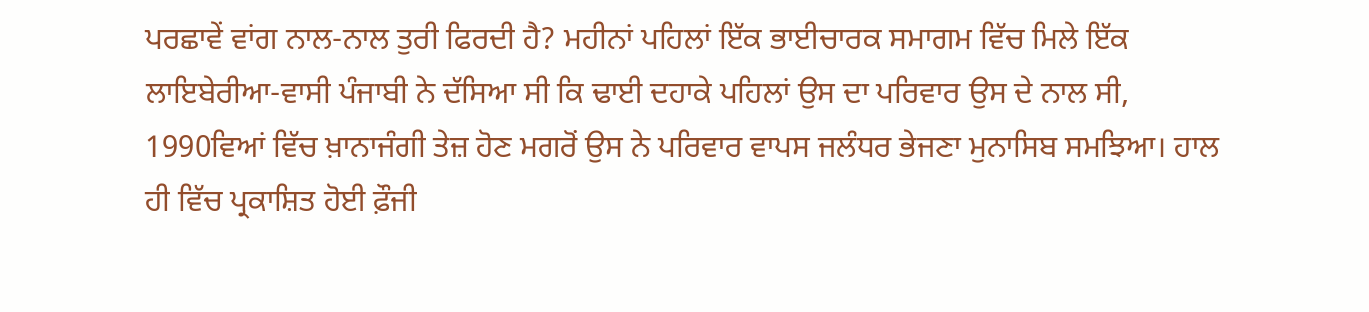ਪਰਛਾਵੇਂ ਵਾਂਗ ਨਾਲ-ਨਾਲ ਤੁਰੀ ਫਿਰਦੀ ਹੈ? ਮਹੀਨਾਂ ਪਹਿਲਾਂ ਇੱਕ ਭਾਈਚਾਰਕ ਸਮਾਗਮ ਵਿੱਚ ਮਿਲੇ ਇੱਕ ਲਾਇਬੇਰੀਆ-ਵਾਸੀ ਪੰਜਾਬੀ ਨੇ ਦੱਸਿਆ ਸੀ ਕਿ ਢਾਈ ਦਹਾਕੇ ਪਹਿਲਾਂ ਉਸ ਦਾ ਪਰਿਵਾਰ ਉਸ ਦੇ ਨਾਲ ਸੀ, 1990ਵਿਆਂ ਵਿੱਚ ਖ਼ਾਨਾਜੰਗੀ ਤੇਜ਼ ਹੋਣ ਮਗਰੋਂ ਉਸ ਨੇ ਪਰਿਵਾਰ ਵਾਪਸ ਜਲੰਧਰ ਭੇਜਣਾ ਮੁਨਾਸਿਬ ਸਮਝਿਆ। ਹਾਲ ਹੀ ਵਿੱਚ ਪ੍ਰਕਾਸ਼ਿਤ ਹੋਈ ਫ਼ੌਜੀ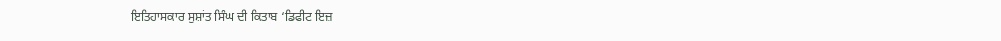ਇਤਿਹਾਸਕਾਰ ਸੁਸ਼ਾਂਤ ਸਿੰਘ ਦੀ ਕਿਤਾਬ ‘ਡਿਫੀਟ ਇਜ਼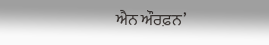ਐਨ ਔਰਫ਼ਨ’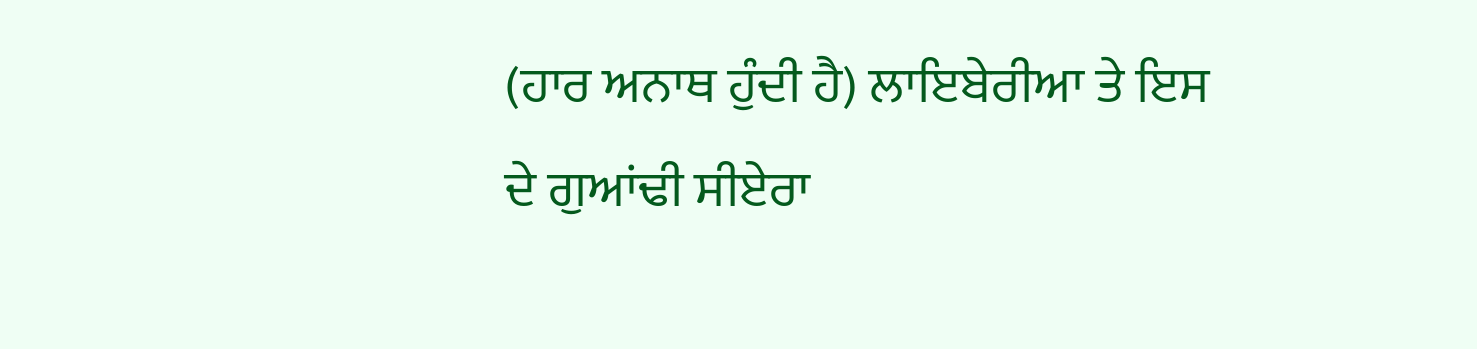(ਹਾਰ ਅਨਾਥ ਹੁੰਦੀ ਹੈ) ਲਾਇਬੇਰੀਆ ਤੇ ਇਸ ਦੇ ਗੁਆਂਢੀ ਸੀਏਰਾ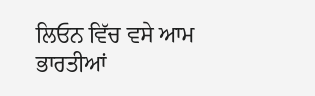ਲਿਓਨ ਵਿੱਚ ਵਸੇ ਆਮ ਭਾਰਤੀਆਂ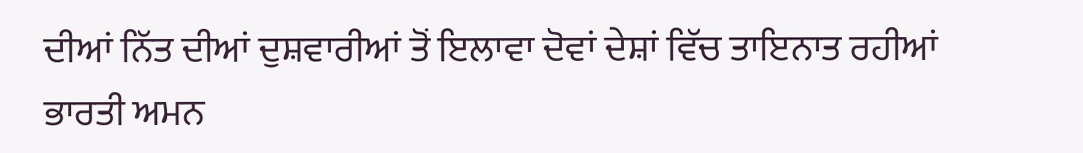ਦੀਆਂ ਨਿੱਤ ਦੀਆਂ ਦੁਸ਼ਵਾਰੀਆਂ ਤੋਂ ਇਲਾਵਾ ਦੋਵਾਂ ਦੇਸ਼ਾਂ ਵਿੱਚ ਤਾਇਨਾਤ ਰਹੀਆਂ ਭਾਰਤੀ ਅਮਨ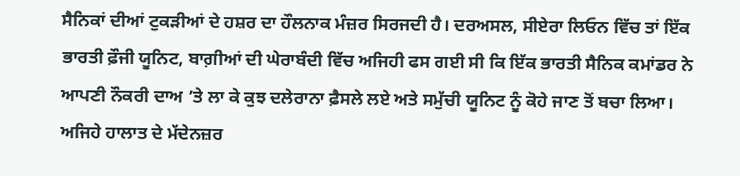ਸੈਨਿਕਾਂ ਦੀਆਂ ਟੁਕੜੀਆਂ ਦੇ ਹਸ਼ਰ ਦਾ ਹੌਲਨਾਕ ਮੰਜ਼ਰ ਸਿਰਜਦੀ ਹੈ। ਦਰਅਸਲ, ਸੀਏਰਾ ਲਿਓਨ ਵਿੱਚ ਤਾਂ ਇੱਕ ਭਾਰਤੀ ਫ਼ੌਜੀ ਯੂਨਿਟ, ਬਾਗ਼ੀਆਂ ਦੀ ਘੇਰਾਬੰਦੀ ਵਿੱਚ ਅਜਿਹੀ ਫਸ ਗਈ ਸੀ ਕਿ ਇੱਕ ਭਾਰਤੀ ਸੈਨਿਕ ਕਮਾਂਡਰ ਨੇ ਆਪਣੀ ਨੌਕਰੀ ਦਾਅ ’ਤੇ ਲਾ ਕੇ ਕੁਝ ਦਲੇਰਾਨਾ ਫ਼ੈਸਲੇ ਲਏ ਅਤੇ ਸਮੁੱਚੀ ਯੂਨਿਟ ਨੂੰ ਕੋਹੇ ਜਾਣ ਤੋਂ ਬਚਾ ਲਿਆ। ਅਜਿਹੇ ਹਾਲਾਤ ਦੇ ਮੱਦੇਨਜ਼ਰ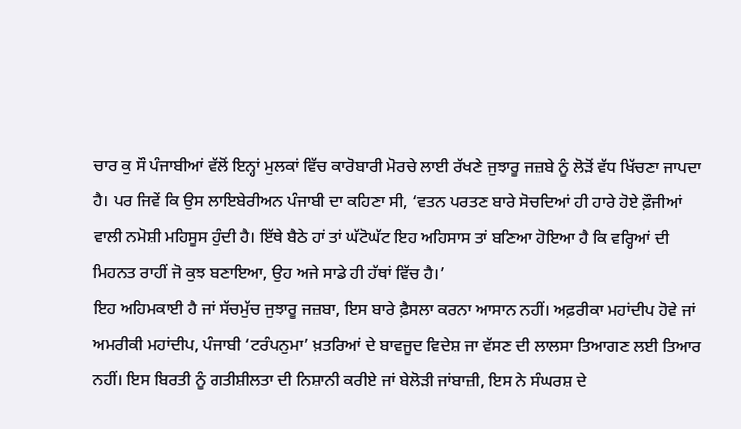ਚਾਰ ਕੁ ਸੌ ਪੰਜਾਬੀਆਂ ਵੱਲੋਂ ਇਨ੍ਹਾਂ ਮੁਲਕਾਂ ਵਿੱਚ ਕਾਰੋਬਾਰੀ ਮੋਰਚੇ ਲਾਈ ਰੱਖਣੇ ਜੁਝਾਰੂ ਜਜ਼ਬੇ ਨੂੰ ਲੋੜੋਂ ਵੱਧ ਖਿੱਚਣਾ ਜਾਪਦਾ ਹੈ। ਪਰ ਜਿਵੇਂ ਕਿ ਉਸ ਲਾਇਬੇਰੀਅਨ ਪੰਜਾਬੀ ਦਾ ਕਹਿਣਾ ਸੀ, ‘ਵਤਨ ਪਰਤਣ ਬਾਰੇ ਸੋਚਦਿਆਂ ਹੀ ਹਾਰੇ ਹੋਏ ਫ਼ੌਜੀਆਂ ਵਾਲੀ ਨਮੋਸ਼ੀ ਮਹਿਸੂਸ ਹੁੰਦੀ ਹੈ। ਇੱਥੇ ਬੈਠੇ ਹਾਂ ਤਾਂ ਘੱਟੋਘੱਟ ਇਹ ਅਹਿਸਾਸ ਤਾਂ ਬਣਿਆ ਹੋਇਆ ਹੈ ਕਿ ਵਰ੍ਹਿਆਂ ਦੀ ਮਿਹਨਤ ਰਾਹੀਂ ਜੋ ਕੁਝ ਬਣਾਇਆ, ਉਹ ਅਜੇ ਸਾਡੇ ਹੀ ਹੱਥਾਂ ਵਿੱਚ ਹੈ।’
ਇਹ ਅਹਿਮਕਾਈ ਹੈ ਜਾਂ ਸੱਚਮੁੱਚ ਜੁਝਾਰੂ ਜਜ਼ਬਾ, ਇਸ ਬਾਰੇ ਫ਼ੈਸਲਾ ਕਰਨਾ ਆਸਾਨ ਨਹੀਂ। ਅਫ਼ਰੀਕਾ ਮਹਾਂਦੀਪ ਹੋਵੇ ਜਾਂ ਅਮਰੀਕੀ ਮਹਾਂਦੀਪ, ਪੰਜਾਬੀ ‘ਟਰੰਪਨੁਮਾ’ ਖ਼ਤਰਿਆਂ ਦੇ ਬਾਵਜੂਦ ਵਿਦੇਸ਼ ਜਾ ਵੱਸਣ ਦੀ ਲਾਲਸਾ ਤਿਆਗਣ ਲਈ ਤਿਆਰ ਨਹੀਂ। ਇਸ ਬਿਰਤੀ ਨੂੰ ਗਤੀਸ਼ੀਲਤਾ ਦੀ ਨਿਸ਼ਾਨੀ ਕਰੀਏ ਜਾਂ ਬੇਲੋੜੀ ਜਾਂਬਾਜ਼ੀ, ਇਸ ਨੇ ਸੰਘਰਸ਼ ਦੇ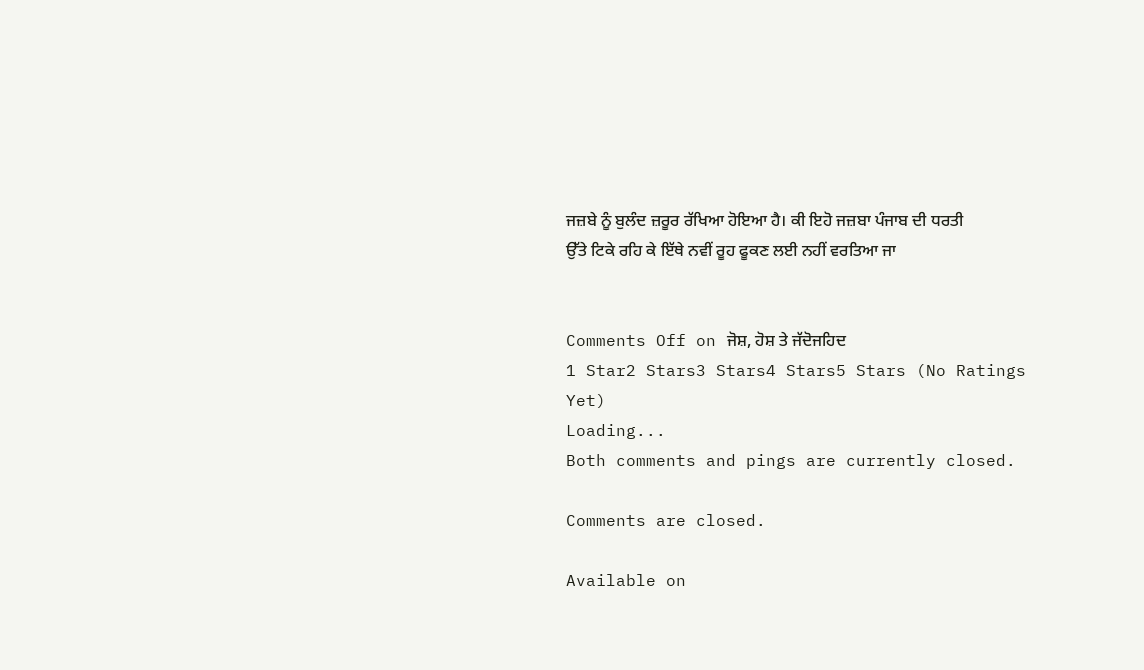ਜਜ਼ਬੇ ਨੂੰ ਬੁਲੰਦ ਜ਼ਰੂਰ ਰੱਖਿਆ ਹੋਇਆ ਹੈ। ਕੀ ਇਹੋ ਜਜ਼ਬਾ ਪੰਜਾਬ ਦੀ ਧਰਤੀ ਉੱਤੇ ਟਿਕੇ ਰਹਿ ਕੇ ਇੱਥੇ ਨਵੀਂ ਰੂਹ ਫੂਕਣ ਲਈ ਨਹੀਂ ਵਰਤਿਆ ਜਾ


Comments Off on ਜੋਸ਼, ਹੋਸ਼ ਤੇ ਜੱਦੋਜਹਿਦ
1 Star2 Stars3 Stars4 Stars5 Stars (No Ratings Yet)
Loading...
Both comments and pings are currently closed.

Comments are closed.

Available on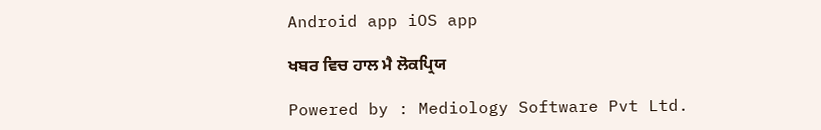Android app iOS app

ਖਬਰ ਵਿਚ ਹਾਲ ਮੈ ਲੋਕਪ੍ਰਿਯ

Powered by : Mediology Software Pvt Ltd.